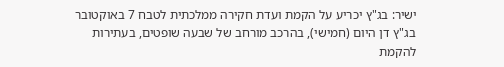ישיר: בג"ץ יכריע על הקמת ועדת חקירה ממלכתית לטבח 7 באוקטובר
בג"ץ דן היום (חמישי), בהרכב מורחב של שבעה שופטים, בעתירות להקמת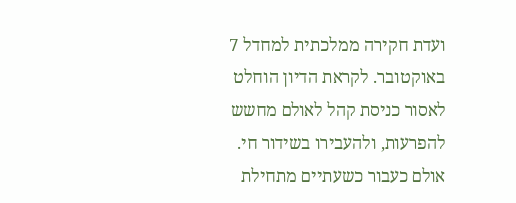ועדת חקירה ממלכתית למחדל 7 באוקטובר. לקראת הדיון הוחלט לאסור כניסת קהל לאולם מחשש להפרעות, ולהעבירו בשידור חי. אולם כעבור כשעתיים מתחילת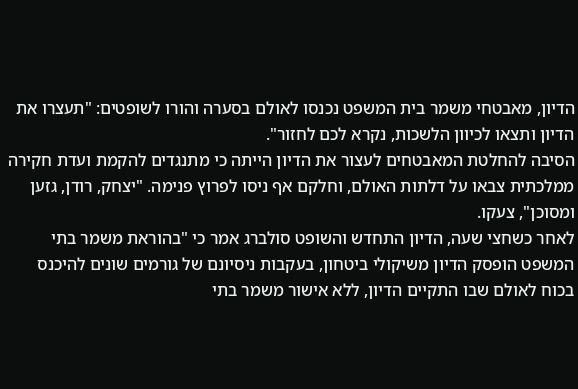הדיון, מאבטחי משמר בית המשפט נכנסו לאולם בסערה והורו לשופטים: "תעצרו את הדיון ותצאו לכיוון הלשכות, נקרא לכם לחזור".
הסיבה להחלטת המאבטחים לעצור את הדיון הייתה כי מתנגדים להקמת ועדת חקירה ממלכתית צבאו על דלתות האולם, וחלקם אף ניסו לפרוץ פנימה. "יצחק, רודן, גזען ומסוכן", צעקו.
לאחר כשחצי שעה, הדיון התחדש והשופט סולברג אמר כי "בהוראת משמר בתי המשפט הופסק הדיון משיקולי ביטחון, בעקבות ניסיונם של גורמים שונים להיכנס בכוח לאולם שבו התקיים הדיון, ללא אישור משמר בתי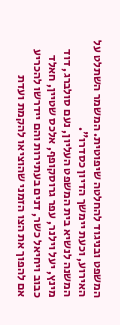המשפט ובניגוד להחלטה שיפוטית. המשמר השתלט על האירוע, וכעת יימשך הדיון כסדרו".
המשנה לנשיא בית המשפט העליון, נעם סולברג, דוד מינץ, יעל וילנר, עפר גרוסקופף, אלכס שטיין, חאלד כבוב ויחיאל כשר, דנים בעתירות והם יידרשו להכריע אם להפוך את הצו הזמני שהוציאו להקמת ועדת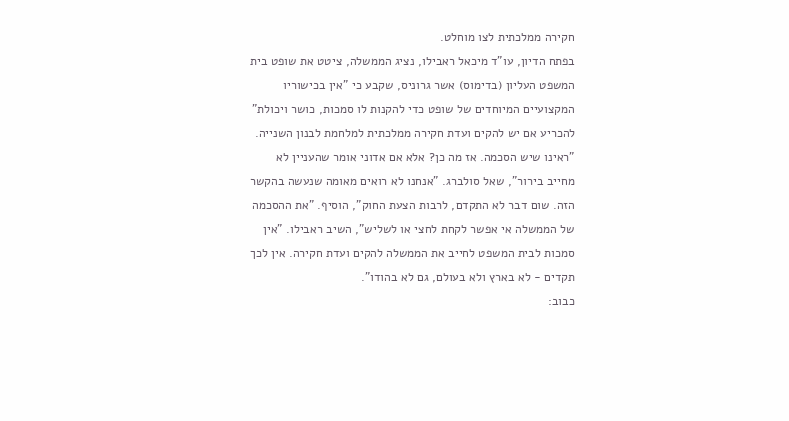חקירה ממלכתית לצו מוחלט.
בפתח הדיון, עו"ד מיכאל ראבילו, נציג הממשלה, ציטט את שופט בית המשפט העליון (בדימוס) אשר גרוניס, שקבע כי "אין בכישוריו המקצועיים המיוחדים של שופט כדי להקנות לו סמכות, כושר ויכולת" להכריע אם יש להקים ועדת חקירה ממלכתית למלחמת לבנון השנייה.
"ראינו שיש הסכמה. אז מה כן? אלא אם אדוני אומר שהעניין לא מחייב בירור", שאל סולברג. "אנחנו לא רואים מאומה שנעשה בהקשר הזה. שום דבר לא התקדם, לרבות הצעת החוק", הוסיף. "את ההסכמה של הממשלה אי אפשר לקחת לחצי או לשליש", השיב ראבילו. "אין סמכות לבית המשפט לחייב את הממשלה להקים ועדת חקירה. אין לכך תקדים - לא בארץ ולא בעולם, גם לא בהודו".
כבוב: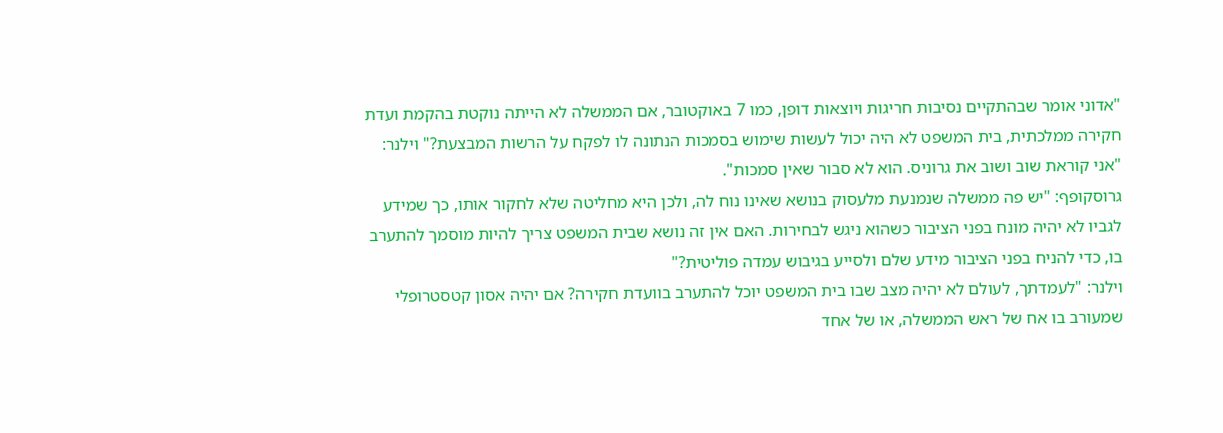"אדוני אומר שבהתקיים נסיבות חריגות ויוצאות דופן, כמו 7 באוקטובר, אם הממשלה לא הייתה נוקטת בהקמת ועדת חקירה ממלכתית, בית המשפט לא היה יכול לעשות שימוש בסמכות הנתונה לו לפקח על הרשות המבצעת?" וילנר: "אני קוראת שוב ושוב את גרוניס. הוא לא סבור שאין סמכות".
גרוסקופף: "יש פה ממשלה שנמנעת מלעסוק בנושא שאינו נוח לה, ולכן היא מחליטה שלא לחקור אותו, כך שמידע לגביו לא יהיה מונח בפני הציבור כשהוא ניגש לבחירות. האם אין זה נושא שבית המשפט צריך להיות מוסמך להתערב בו, כדי להניח בפני הציבור מידע שלם ולסייע בגיבוש עמדה פוליטית?"
וילנר: "לעמדתך, לעולם לא יהיה מצב שבו בית המשפט יוכל להתערב בוועדת חקירה? אם יהיה אסון קטסטרופלי שמעורב בו אח של ראש הממשלה, או של אחד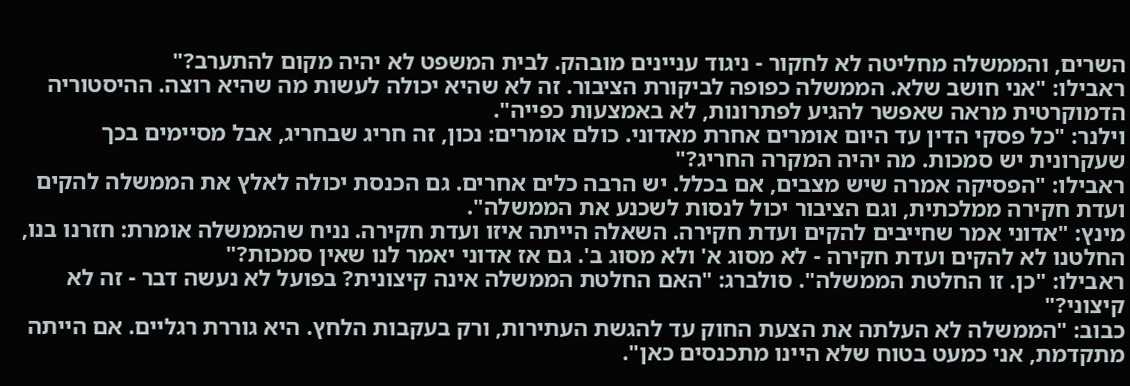השרים, והממשלה מחליטה לא לחקור - ניגוד עניינים מובהק. לבית המשפט לא יהיה מקום להתערב?"
ראבילו: "אני חושב שלא. הממשלה כפופה לביקורת הציבור. זה לא שהיא יכולה לעשות מה שהיא רוצה. ההיסטוריה הדמוקרטית מראה שאפשר להגיע לפתרונות, לא באמצעות כפייה".
וילנר: "כל פסקי הדין עד היום אומרים אחרת מאדוני. כולם אומרים: נכון, זה חריג שבחריג, אבל מסיימים בכך שעקרונית יש סמכות. מה יהיה המקרה החריג?"
ראבילו: "הפסיקה אמרה שיש מצבים, אם בכלל. יש הרבה כלים אחרים. גם הכנסת יכולה לאלץ את הממשלה להקים ועדת חקירה ממלכתית, וגם הציבור יכול לנסות לשכנע את הממשלה".
מינץ: "אדוני אמר שחייבים להקים ועדת חקירה. השאלה הייתה איזו ועדת חקירה. נניח שהממשלה אומרת: חזרנו בנו, החלטנו לא להקים ועדת חקירה - לא מסוג א' ולא מסוג ב'. גם אז אדוני יאמר לנו שאין סמכות?"
ראבילו: "כן. זו החלטת הממשלה". סולברג: "האם החלטת הממשלה אינה קיצונית? בפועל לא נעשה דבר - זה לא קיצוני?"
כבוב: "הממשלה לא העלתה את הצעת החוק עד להגשת העתירות, ורק בעקבות הלחץ. היא גוררת רגליים. אם הייתה מתקדמת, אני כמעט בטוח שלא היינו מתכנסים כאן".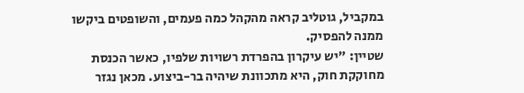במקביל, גוטליב קראה מהקהל כמה פעמים, והשופטים ביקשו ממנה להפסיק.
שטיין: "יש עיקרון בהפרדת רשויות שלפיו, כאשר הכנסת מחוקקת חוק, היא מתכוונת שיהיה בר-ביצוע. מכאן נגזר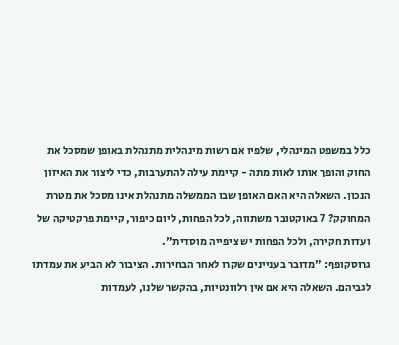כלל במשפט המינהלי, שלפיו אם רשות מינהלית מתנהלת באופן שמסכל את החוק והופך אותו לאות מתה - קיימת עילה להתערבות, כדי ליצור את האיזון הנכון. השאלה היא האם האופן שבו הממשלה מתנהלת אינו מסכל את מטרת המחוקק? 7 באוקטובר משתווה, לכל הפחות, ליום כיפור, קיימת פרקטיקה של ועדות חקירה, ולכל הפחות יש ציפייה מוסדית".
גרוסקופף: "מדובר בעניינים שקרו לאחר הבחירות. הציבור לא הביע את עמדתו לגביהם. השאלה היא אם אין רלוונטיות, בהקשר שלנו, לעמדות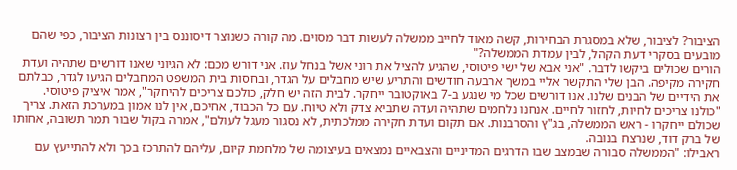הציבור? לציבור, שלא במסגרת הבחירות, קשה מאוד לחייב ממשלה לעשות דבר מסוים. מה קורה כשנוצר דיסוננס בין רצונות הציבור, כפי שהם מובעים בסקרי דעת הקהל, לבין עמדת הממשלה?"
הורים שכולים ביקשו לדבר. "אני אבא של ישי פיטוסי, שהגיע להציל את רוני אשל בנחל עוז. אני דורש מכם: לא הגיוני שאנו דורשים שתהיה ועדת חקירה מקיפה. הבן שלי התקשר אליי במשך ארבעה חודשים והתריע שיש מחבלים על הגדר, ובחסות בית המשפט המחבלים הגיעו לגדר, כבלתם את הידיים של הבנים שלנו. אנו דורשים שכל מי שנגע ב-7 באוקטובר ייחקר. לבית הזה יש חלק, כולכם צריכים להיחקר", אמר איציק פיטוסי.
"כולנו צריכים לחיות, לחזור לחיים. אנחנו נלחמים שתהיה ועדה שתביא צדק ולא טיוח. עם כל הכבוד, אחיכם, אין לנו אמון במערכת הזאת. צריך שכולם ייחקרו - ראש הממשלה, בג"ץ והסרבנות. אם תקום ועדת חקירה ממלכתית, לא נסגור מעגל לעולם", אמרה בקול שבור תמר תשובה, אחותו של ברק דוד, שנרצח בנובה.
ראבילו: "הממשלה סבורה שבמצב שבו הדרגים המדיניים והצבאיים נמצאים בעיצומה של מלחמת קיום, עליהם להתרכז בכך ולא להתייעץ עם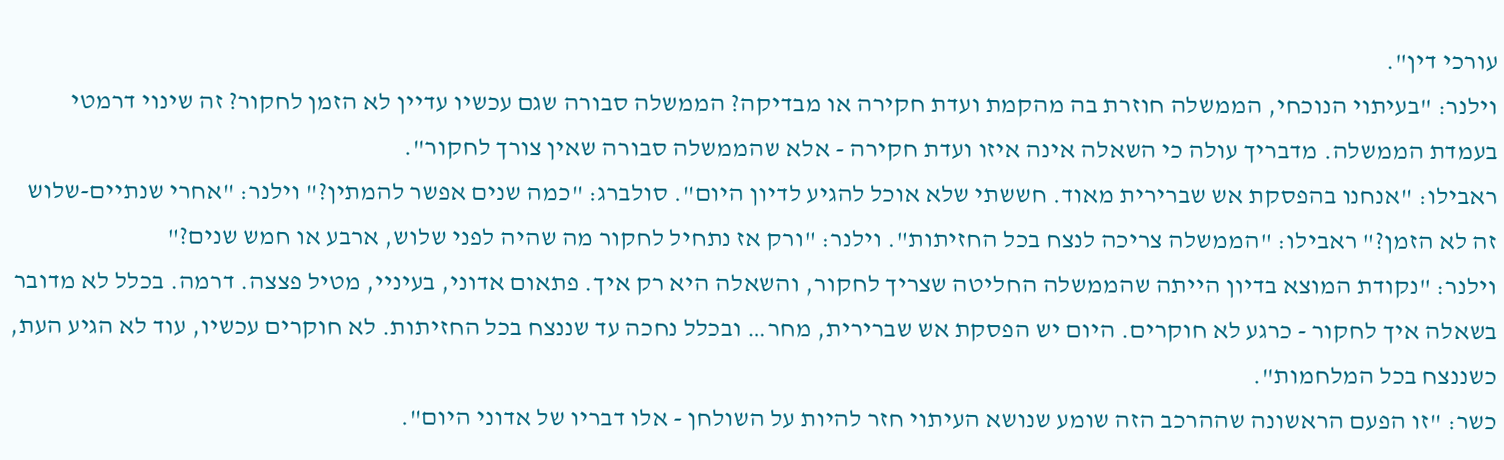עורכי דין".
וילנר: "בעיתוי הנוכחי, הממשלה חוזרת בה מהקמת ועדת חקירה או מבדיקה? הממשלה סבורה שגם עכשיו עדיין לא הזמן לחקור? זה שינוי דרמטי בעמדת הממשלה. מדבריך עולה כי השאלה אינה איזו ועדת חקירה - אלא שהממשלה סבורה שאין צורך לחקור".
ראבילו: "אנחנו בהפסקת אש שברירית מאוד. חששתי שלא אוכל להגיע לדיון היום". סולברג: "כמה שנים אפשר להמתין?" וילנר: "אחרי שנתיים-שלוש זה לא הזמן?" ראבילו: "הממשלה צריכה לנצח בכל החזיתות". וילנר: "ורק אז נתחיל לחקור מה שהיה לפני שלוש, ארבע או חמש שנים?"
וילנר: "נקודת המוצא בדיון הייתה שהממשלה החליטה שצריך לחקור, והשאלה היא רק איך. פתאום אדוני, בעיניי, מטיל פצצה. דרמה. בכלל לא מדובר בשאלה איך לחקור - כרגע לא חוקרים. היום יש הפסקת אש שברירית, מחר… ובכלל נחכה עד שננצח בכל החזיתות. לא חוקרים עכשיו, עוד לא הגיע העת, כשננצח בכל המלחמות".
כשר: "זו הפעם הראשונה שההרכב הזה שומע שנושא העיתוי חזר להיות על השולחן - אלו דבריו של אדוני היום".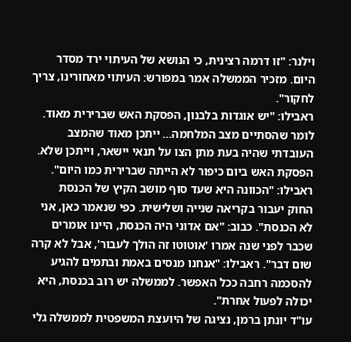וילנר: "זו דרמה רצינית, כי הנושא של העיתוי ירד מסדר היום. מזכיר הממשלה אמר במפורש: העיתוי מאחורינו, צריך לחקור".
ראבילו: "יש אוגדות בלבנון, הפסקת האש שברירית מאוד. לומר שהסתיים מצב המלחמה… ייתכן מאוד שהמצב העובדתי שהיה בעת מתן הצו על תנאי יישאר, וייתכן שלא. הפסקת האש ביום כיפור לא הייתה שברירית כמו היום".
ראבילו: "הכוונה היא שעד סוף מושב הקיץ של הכנסת החוק יעבור בקריאה שנייה ושלישית. כפי שנאמר כאן, אני לא הכנסת". כבוב: "אם אדוני היה הכנסת, היינו אומרים שכבר לפני שנה אמרו 'אוטוטו זה הולך לעבור', אבל לא קרה שום דבר". ראבילו: "אנחנו מנסים באמת ובתמים להגיע להסכמה רחבה ככל האפשר. לממשלה יש רוב בכנסת, היא יכולה לפעול אחרת".
עו"ד יונתן ברמן, נציגה של היועצת המשפטית לממשלה גלי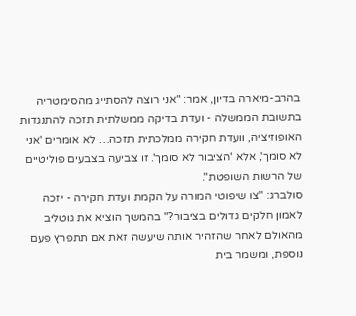בהרב-מיארה בדיון, אמר: "אני רוצה להסתייג מהסימטריה בתשובת הממשלה - ועדת בדיקה ממשלתית תזכה להתנגדות האופוזיציה, וועדת חקירה ממלכתית תזכה… לא אומרים 'אני לא סומך', אלא 'הציבור לא סומך'. זו צביעה בצבעים פוליטיים של הרשות השופטת".
סולברג: "צו שיפוטי המורה על הקמת ועדת חקירה - יזכה לאמון חלקים גדולים בציבור?" בהמשך הוציא את גוטליב מהאולם לאחר שהזהיר אותה שיעשה זאת אם תתפרץ פעם נוספת, ומשמר בית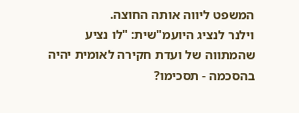המשפט ליווה אותה החוצה.
וילנר לנציג היועמ"שית: "לו נציע שהמתווה של ועדת חקירה לאומית יהיה בהסכמה - תסכימו?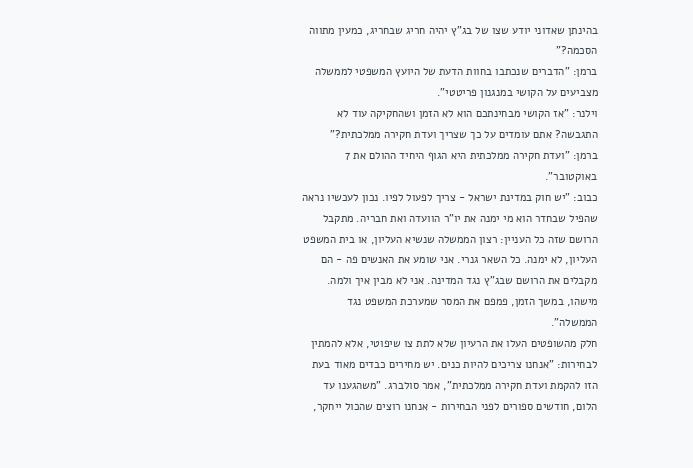בהינתן שאדוני יודע שצו של בג"ץ יהיה חריג שבחריג, כמעין מתווה הסכמה?"
ברמן: "הדברים שנכתבו בחוות הדעת של היועץ המשפטי לממשלה מצביעים על הקושי במנגנון פריטטי".
וילנר: "אז הקושי מבחינתכם הוא לא הזמן ושהחקיקה עוד לא התגבשה? אתם עומדים על כך שצריך ועדת חקירה ממלכתית?"
ברמן: "ועדת חקירה ממלכתית היא הגוף היחיד ההולם את 7 באוקטובר".
כבוב: "יש חוק במדינת ישראל - צריך לפעול לפיו. נכון לעכשיו נראה שהפיל שבחדר הוא מי ימנה את יו"ר הוועדה ואת חבריה. מתקבל הרושם שזה כל העניין: רצון הממשלה שנשיא העליון, או בית המשפט העליון, לא ימנה. כל השאר גנרי. אני שומע את האנשים פה - הם מקבלים את הרושם שבג"ץ נגד המדינה. אני לא מבין איך ולמה. מישהו, במשך הזמן, פמפם את המסר שמערכת המשפט נגד הממשלה".
חלק מהשופטים העלו את הרעיון שלא לתת צו שיפוטי, אלא להמתין לבחירות: "אנחנו צריכים להיות כנים. יש מחירים כבדים מאוד בעת הזו להקמת ועדת חקירה ממלכתית", אמר סולברג. "משהגענו עד הלום, חודשים ספורים לפני הבחירות - אנחנו רוצים שהכול ייחקר,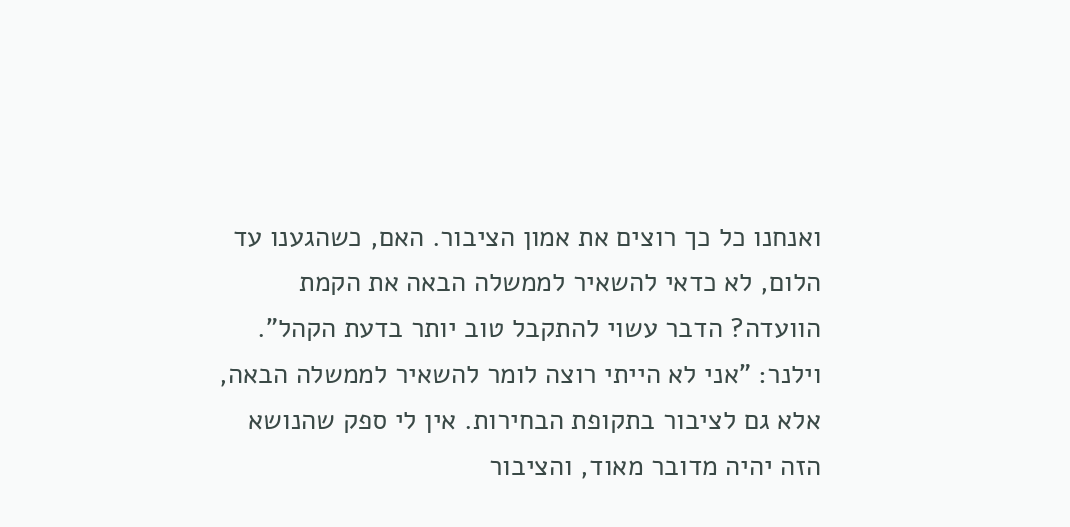ואנחנו כל כך רוצים את אמון הציבור. האם, כשהגענו עד הלום, לא כדאי להשאיר לממשלה הבאה את הקמת הוועדה? הדבר עשוי להתקבל טוב יותר בדעת הקהל".
וילנר: "אני לא הייתי רוצה לומר להשאיר לממשלה הבאה, אלא גם לציבור בתקופת הבחירות. אין לי ספק שהנושא הזה יהיה מדובר מאוד, והציבור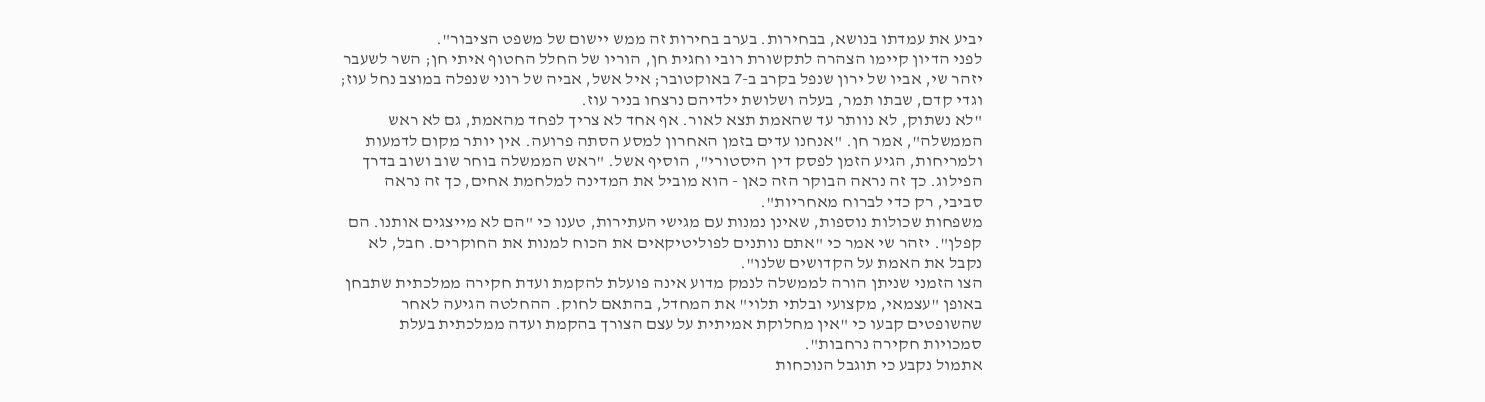יביע את עמדתו בנושא, בבחירות. בערב בחירות זה ממש יישום של משפט הציבור".
לפני הדיון קיימו הצהרה לתקשורת רובי וחגית חן, הוריו של החלל החטוף איתי חן; השר לשעבר יזהר שי, אביו של ירון שנפל בקרב ב-7 באוקטובר; איל אשל, אביה של רוני שנפלה במוצב נחל עוז; וגדי קדם, שבתו תמר, בעלה ושלושת ילדיהם נרצחו בניר עוז.
"לא נשתוק, לא נוותר עד שהאמת תצא לאור. אף אחד לא צריך לפחד מהאמת, גם לא ראש הממשלה", אמר חן. "אנחנו עדים בזמן האחרון למסע הסתה פרועה. אין יותר מקום לדמעות ולמריחות, הגיע הזמן לפסק דין היסטורי", הוסיף אשל. "ראש הממשלה בוחר שוב ושוב בדרך הפילוג. כך זה נראה הבוקר הזה כאן - הוא מוביל את המדינה למלחמת אחים, כך זה נראה סביבי, רק כדי לברוח מאחריות".
משפחות שכולות נוספות, שאינן נמנות עם מגישי העתירות, טענו כי "הם לא מייצגים אותנו. הם קפלן". יזהר שי אמר כי "אתם נותנים לפוליטיקאים את הכוח למנות את החוקרים. חבל, לא נקבל את האמת על הקדושים שלנו".
הצו הזמני שניתן הורה לממשלה לנמק מדוע אינה פועלת להקמת ועדת חקירה ממלכתית שתבחן באופן "עצמאי, מקצועי ובלתי תלוי" את המחדל, בהתאם לחוק. ההחלטה הגיעה לאחר שהשופטים קבעו כי "אין מחלוקת אמיתית על עצם הצורך בהקמת ועדה ממלכתית בעלת סמכויות חקירה נרחבות".
אתמול נקבע כי תוגבל הנוכחות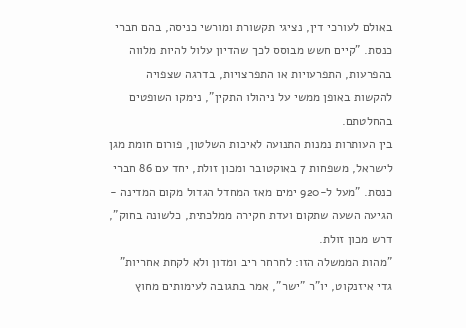באולם לעורכי דין, נציגי תקשורת ומורשי כניסה, בהם חברי כנסת. "קיים חשש מבוסס לכך שהדיון עלול להיות מלווה בהפרעות, התפרעויות או התפרצויות, בדרגה שצפויה להקשות באופן ממשי על ניהולו התקין", נימקו השופטים בהחלטתם.
בין העותרות נמנות התנועה לאיכות השלטון, פורום חומת מגן לישראל, משפחות 7 באוקטובר ומכון זולת, יחד עם 86 חברי כנסת. "מעל ל-920 ימים מאז המחדל הגדול מקום המדינה - הגיעה השעה שתקום ועדת חקירה ממלכתית, כלשונה בחוק", דרש מכון זולת.
"מהות הממשלה הזו: לחרחר ריב ומדון ולא לקחת אחריות"
גדי איזנקוט, יו"ר "ישר", אמר בתגובה לעימותים מחוץ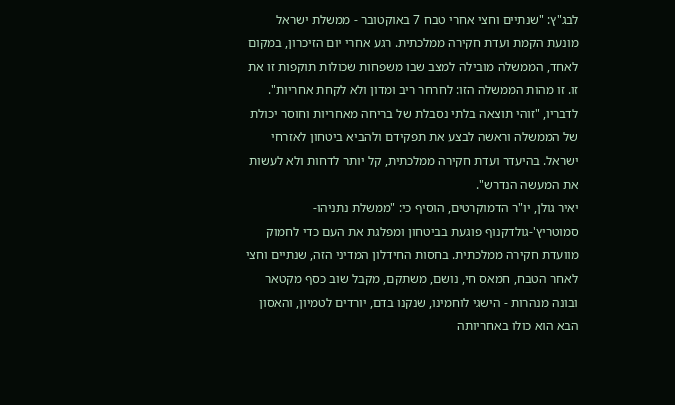לבג"ץ: "שנתיים וחצי אחרי טבח 7 באוקטובר - ממשלת ישראל מונעת הקמת ועדת חקירה ממלכתית. רגע אחרי יום הזיכרון, במקום לאחד, הממשלה מובילה למצב שבו משפחות שכולות תוקפות זו את זו. זו מהות הממשלה הזו: לחרחר ריב ומדון ולא לקחת אחריות".
לדבריו, "זוהי תוצאה בלתי נסבלת של בריחה מאחריות וחוסר יכולת של הממשלה וראשה לבצע את תפקידם ולהביא ביטחון לאזרחי ישראל. בהיעדר ועדת חקירה ממלכתית, קל יותר לדחות ולא לעשות את המעשה הנדרש".
יאיר גולן, יו"ר הדמוקרטים, הוסיף כי: "ממשלת נתניהו-סמוטריץ'-גולדקנוף פוגעת בביטחון ומפלגת את העם כדי לחמוק מוועדת חקירה ממלכתית. בחסות החידלון המדיני הזה, שנתיים וחצי לאחר הטבח, חמאס חי, נושם, משתקם, מקבל שוב כסף מקטאר ובונה מנהרות - הישגי לוחמינו, שנקנו בדם, יורדים לטמיון, והאסון הבא הוא כולו באחריותה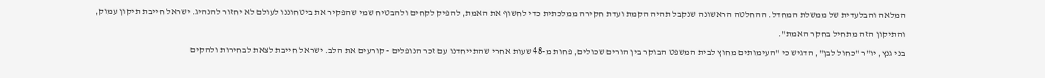המלאה והבלעדית של ממשלת המחדל. ההחלטה הראשונה שנקבל תהיה הקמת ועדת חקירה ממלכתית כדי לחשוף את האמת, להפיק לקחים ולהבטיח שמי שהפקיר את ביטחוננו לעולם לא יחזור להנהיג. ישראל חייבת תיקון עמוק, והתיקון הזה מתחיל בחקר האמת".
בני גנץ, יו"ר "כחול לבן", הדגיש כי "העימותים מחוץ לבית המשפט הבוקר בין הורים שכולים, פחות מ-48 שעות אחרי שהתייחדנו עם זכר הנופלים - קורעים את הלב. ישראל חייבת לצאת לבחירות ולהקים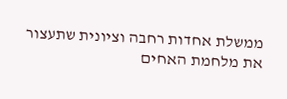ממשלת אחדות רחבה וציונית שתעצור את מלחמת האחים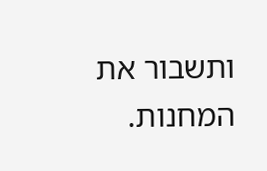ותשבור את המחנות.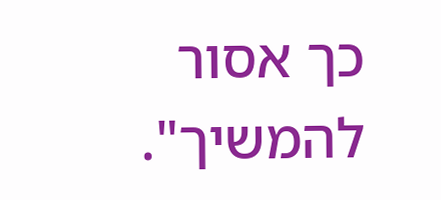כך אסור להמשיך".